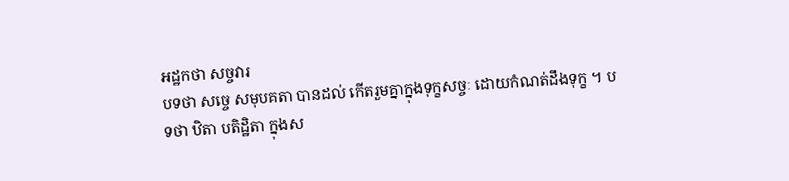អដ្ឋកថា សច្ចវារ
បទថា សច្ចេ សមុបគតា បានដល់ កើតរួមគ្នាក្នុងទុក្ខសច្ចៈ ដោយកំណត់ដឹងទុក្ខ ។ បទថា ឋិតា បតិដ្ឋិតា ក្នុងស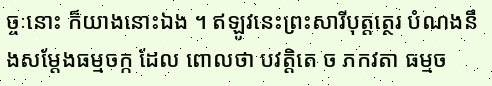ច្ចៈនោះ ក៏យាងនោះឯង ។ ឥឡូវនេះព្រះសារីបុត្តត្ថេរ បំណងនឹងសម្តែងធម្មចក្ក ដែល ពោលថា បវត្តិតេ ច ភកវតា ធម្មច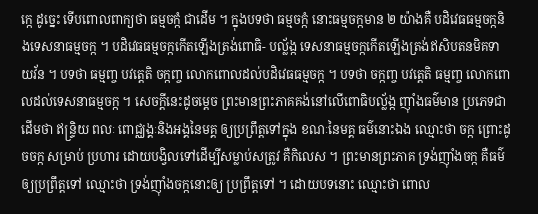ក្កេ ដូច្នេះ ទើបពោលពាក្យថា ធម្មចក្កំ ជាដើម ។ ក្នុងបទថា ធម្មចក្កំ នោះធម្មចក្កមាន ២ យ៉ាងគឺ បដិវេធធម្មចក្កនិងទេសនាធម្មចក្ក ។ បដិវេធធម្មចក្កកើតឡើងត្រង់ពោធិ- បល្ល័ង្ក ទេសនាធម្មចក្កកើតឡើងត្រង់ឥសិបតនមិគទាយវ័ន ។ បទថា ធម្មញ្ច បវត្តេតិ ចក្កញ្ច លោកពោលដល់បដិវេធធម្មចក្ក ។ បទថា ចក្កញ្ច បវត្តេតិ ធម្មញ្ច លោកពោលដល់ទេសនាធម្មចក្ក ។ សេចក្តីនេះដូចម្តេច ព្រះមានព្រះភាគគង់នៅលើពោធិបល្ល័ង្ក ញ៉ាំងធម៌មាន ប្រភេទជាដើមថា ឥន្ទ្រិយ ពលៈ ពោជ្ឈង្គៈនិងអង្គនៃមគ្គ ឲ្យប្រព្រឹត្តទៅក្នុង ខណៈនៃមគ្គ ធម៌នោះឯង ឈ្មោះថា ចក្ក ព្រោះដូចចក្ក សម្រាប់ ប្រហារ ដោយបង្វិលទៅដើម្បីសម្លាប់សត្រូវ គឺកិលេស ។ ព្រះមានព្រះភាគ ទ្រង់ញ៉ាំងចក្ក គឺធម៌ឲ្យប្រព្រឹត្តទៅ ឈ្មោះថា ទ្រង់ញ៉ាំងចក្កនោះឲ្យ ប្រព្រឹត្តទៅ ។ ដោយបទនោះ ឈ្មោះថា ពោល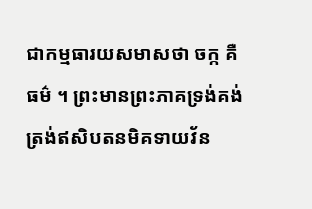ជាកម្មធារយសមាសថា ចក្ក គឺធម៌ ។ ព្រះមានព្រះភាគទ្រង់គង់ត្រង់ឥសិបតនមិគទាយវ័ន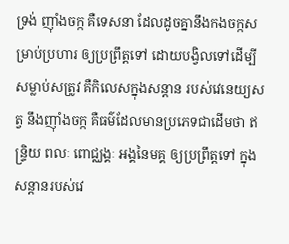ទ្រង់ ញ៉ាំងចក្ក គឺទេសនា ដែលដូចគ្នានឹងកងចក្កសម្រាប់ប្រហារ ឲ្យប្រព្រឹត្តទៅ ដោយបង្វិលទៅដើម្បីសម្លាប់សត្រូវ គឺកិលេសក្នុងសន្តាន របស់វេនេយ្យសត្វ នឹងញ៉ាំងចក្ក គឺធម៌ដែលមានប្រភេទជាដើមថា ឥន្ទ្រិយ ពលៈ ពោជ្ឈង្គៈ អង្គនៃមគ្គ ឲ្យប្រព្រឹត្តទៅ ក្នុងសន្តានរបស់វេ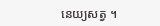នេយ្យសត្វ ។